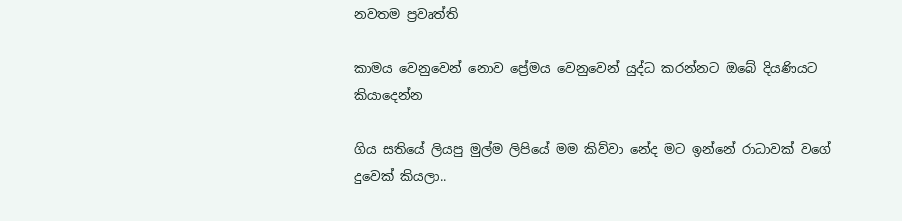නවතම ප්‍රවෘත්ති

කාමය වෙනුවෙන් නොව ප්‍රේමය වෙනුවෙන් යුද්ධ කරන්නට ඔබේ දියණියට කියාදෙන්න

ගිය සතියේ ලියපු මුල්ම ලිපියේ මම කිව්වා නේද මට ඉන්නේ රාධාවක් වගේ
දුවෙක් කියලා..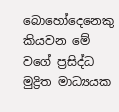බොහෝදෙනෙකු කියවන මේ වගේ ප්‍රසිද්ධ මුද්‍රිත මාධ්‍යයක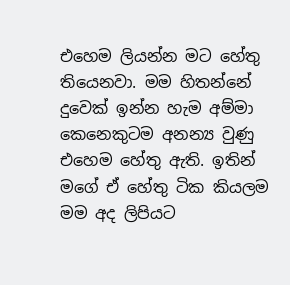එහෙම ලියන්න මට හේතු තියෙනවා. මම හිතන්නේ දුවෙක් ඉන්න හැම අම්මා
කෙනෙකුටම අනන්‍ය වුණු එහෙම හේතු ඇති. ඉතින් මගේ ඒ හේතු ටික කියලම
මම අද ලිපියට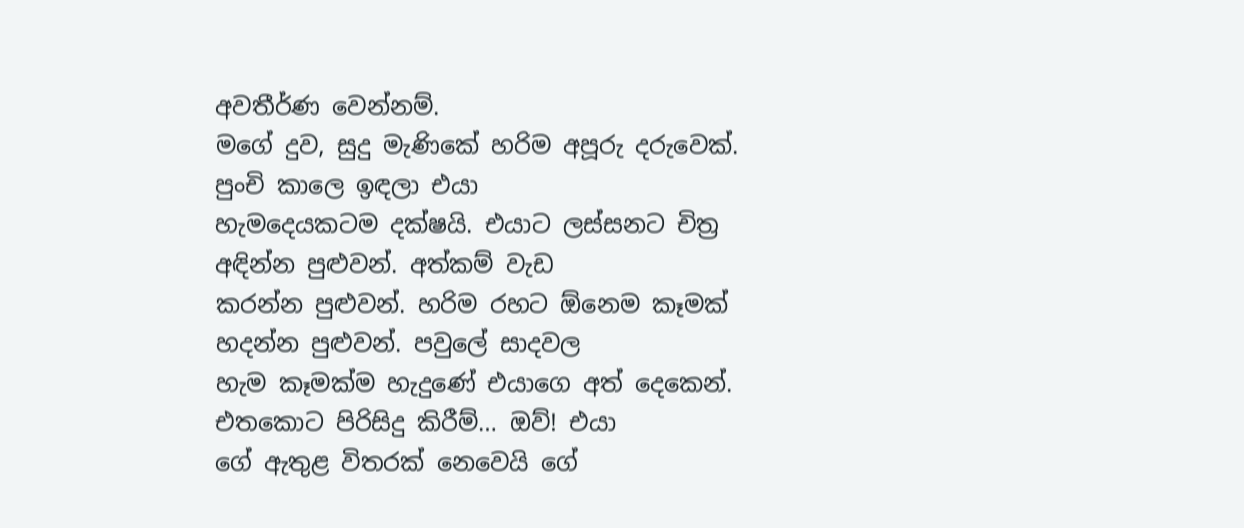අවතීර්ණ වෙන්නම්.
මගේ දුව, සුදු මැණිකේ හරිම අපූරු දරුවෙක්. පුංචි කාලෙ ඉඳලා එයා
හැමදෙයකටම දක්ෂයි. එයාට ලස්සනට චිත්‍ර අඳින්න පුළුවන්. අත්කම් වැඩ
කරන්න පුළුවන්. හරිම රහට ඕනෙම කෑමක් හදන්න පුළුවන්. පවුලේ සාදවල
හැම කෑමක්ම හැදුණේ එයාගෙ අත් දෙකෙන්. එතකොට පිරිසිදු කිරීම්… ඔව්! එයා
ගේ ඇතුළ විතරක් නෙවෙයි ගේ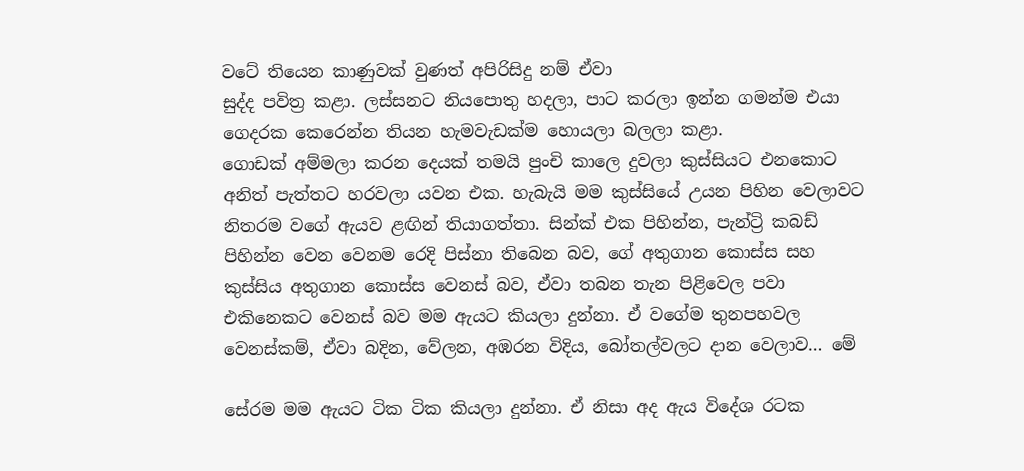වටේ තියෙන කාණුවක් වුණත් අපිරිසිදු නම් ඒවා
සුද්ද පවිත්‍ර කළා. ලස්සනට නියපොතු හදලා, පාට කරලා ඉන්න ගමන්ම එයා
ගෙදරක කෙරෙන්න තියන හැමවැඩක්ම හොයලා බලලා කළා.
ගොඩක් අම්මලා කරන දෙයක් තමයි පුංචි කාලෙ දුවලා කුස්සියට එනකොට
අනිත් පැත්තට හරවලා යවන එක. හැබැයි මම කුස්සියේ උයන පිහින වෙලාවට
නිතරම වගේ ඇයව ළඟින් තියාගත්තා. සින්ක් එක පිහින්න, පැන්ට්‍රි කබඩ්
පිහින්න වෙන වෙනම රෙදි පිස්නා තිබෙන බව, ගේ අතුගාන කොස්ස සහ
කුස්සිය අතුගාන කොස්ස වෙනස් බව, ඒවා තබන තැන පිළිවෙල පවා
එකිනෙකට වෙනස් බව මම ඇයට කියලා දුන්නා. ඒ වගේම තුනපහවල
වෙනස්කම්, ඒවා බදින, වේලන, අඹරන විදිය, බෝතල්වලට දාන වෙලාව… මේ

සේරම මම ඇයට ටික ටික කියලා දුන්නා. ඒ නිසා අද ඇය විදේශ රටක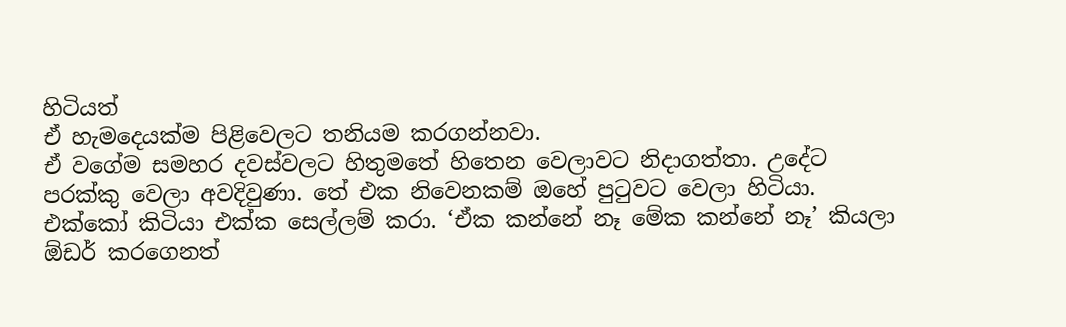හිටියත්
ඒ හැමදෙයක්ම පිළිවෙලට තනියම කරගන්නවා.
ඒ වගේම සමහර දවස්වලට හිතුමතේ හිතෙන වෙලාවට නිදාගත්තා. උදේට
පරක්කු වෙලා අවදිවුණා. තේ එක නිවෙනකම් ඔහේ පුටුවට වෙලා හිටියා.
එක්කෝ කිටියා එක්ක සෙල්ලම් කරා. ‘ඒක කන්නේ නෑ මේක කන්නේ නෑ’ කියලා
ඕඩර් කරගෙනත්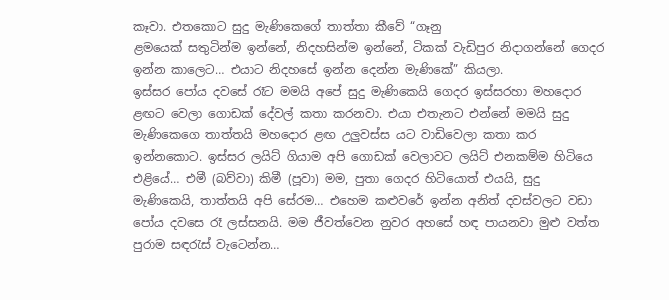කෑවා. එතකොට සුදු මැණිකෙගේ තාත්තා කීවේ “ගෑනු
ළමයෙක් සතුටින්ම ඉන්නේ, නිදහසින්ම ඉන්නේ, ටිකක් වැඩිපුර නිදාගන්නේ ගෙදර
ඉන්න කාලෙට… එයාට නිදහසේ ඉන්න දෙන්න මැණිකේ” කියලා.
ඉස්සර පෝය දවසේ රෑට මමයි අපේ සුදු මැණිකෙයි ගෙදර ඉස්සරහා මහදොර
ළඟට වෙලා ගොඩක් දේවල් කතා කරනවා. එයා එතැනට එන්නේ මමයි සුදු
මැණිකෙගෙ තාත්තයි මහදොර ළඟ උලුවස්ස යට වාඩිවෙලා කතා කර
ඉන්නකොට. ඉස්සර ලයිට් ගියාම අපි ගොඩක් වෙලාවට ලයිට් එනකම්ම හිටියෙ
එළියේ… එමී (බව්වා) කිමී (පූවා) මම, පුතා ගෙදර හිටියොත් එයයි, සුදු
මැණිකෙයි, තාත්තයි අපි සේරම… එහෙම කළුවරේ ඉන්න අනිත් දවස්වලට වඩා
පෝය දවසෙ රෑ ලස්සනයි. මම ජීවත්වෙන නුවර අහසේ හඳ පායනවා මුළු වත්ත
පුරාම සඳරැස් වැටෙන්න…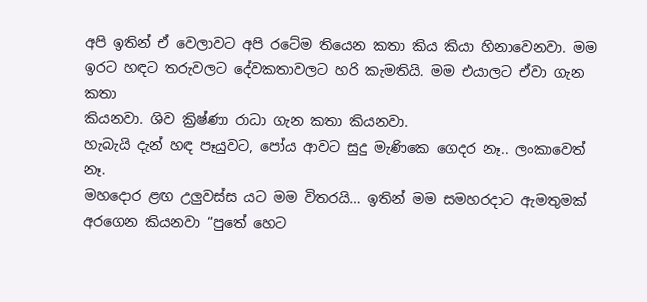අපි ඉතින් ඒ වෙලාවට අපි රටේම තියෙන කතා කිය කියා හිනාවෙනවා. මම
ඉරට හඳට තරුවලට දේවකතාවලට හරි කැමතියි. මම එයාලට ඒවා ගැන කතා
කියනවා. ශිව ක්‍රිෂ්ණා රාධා ගැන කතා කියනවා.
හැබැයි දැන් හඳ පෑයුවට, පෝය ආවට සුදු මැණිකෙ ගෙදර නෑ.. ලංකාවෙත් නෑ.
මහදොර ළඟ උලුවස්ස යට මම විතරයි… ඉතින් මම සමහරදාට ඇමතුමක්
අරගෙන කියනවා “පුතේ හෙට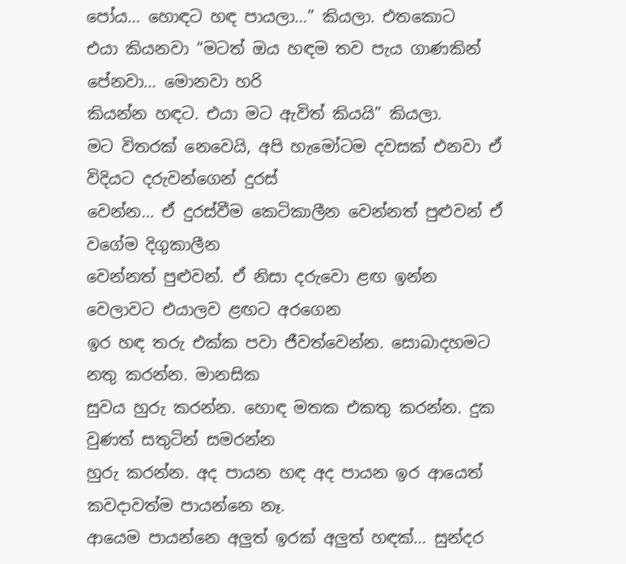පෝය… හොඳට හඳ පායලා…” කියලා. එතකොට
එයා කියනවා “මටත් ඔය හඳම තව පැය ගාණකින් පේනවා… මොනවා හරි
කියන්න හඳට. එයා මට ඇවිත් කියයි” කියලා.
මට විතරක් නෙවෙයි, අපි හැමෝටම දවසක් එනවා ඒ විදියට දරුවන්ගෙන් දුරස්
වෙන්න… ඒ දුරස්වීම කෙටිකාලීන වෙන්නත් පුළුවන් ඒ වගේම දිගුකාලීන
වෙන්නත් පුළුවන්. ඒ නිසා දරුවො ළඟ ඉන්න වෙලාවට එයාලව ළඟට අරගෙන
ඉර හඳ තරු එක්ක පවා ජීවත්වෙන්න. සොබාදහමට නතු කරන්න. මානසික
සුවය හුරු කරන්න. හොඳ මතක එකතු කරන්න. දුක වුණත් සතුටින් සමරන්න
හුරු කරන්න. අද පායන හඳ අද පායන ඉර ආයෙත් කවදාවත්ම පායන්නෙ නෑ.
ආයෙම පායන්නෙ අලුත් ඉරක් අලුත් හඳක්… සුන්දර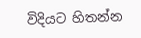විදියට හිතන්න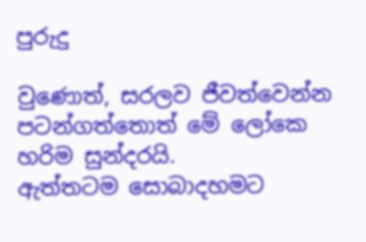පුරුදු

වුණොත්, සරලව ජීවත්වෙන්න පටන්ගත්තොත් මේ ලෝකෙ හරිම සුන්දරයි.
ඇත්තටම සොබාදහමට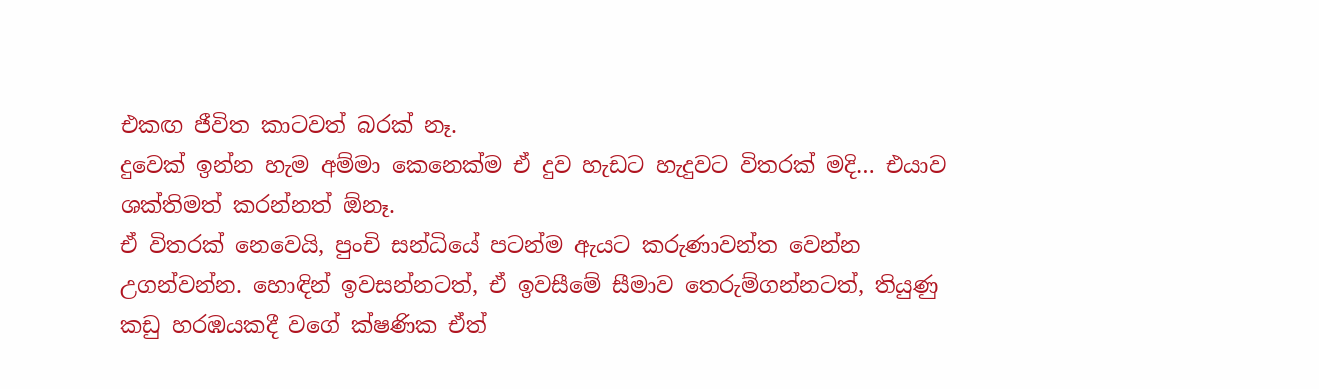එකඟ ජීවිත කාටවත් බරක් නෑ.
දුවෙක් ඉන්න හැම අම්මා කෙනෙක්ම ඒ දුව හැඩට හැදුවට විතරක් මදි… එයාව
ශක්තිමත් කරන්නත් ඕනෑ.
ඒ විතරක් නෙවෙයි, පුංචි සන්ධියේ පටන්ම ඇයට කරුණාවන්ත වෙන්න
උගන්වන්න. හොඳින් ඉවසන්නටත්, ඒ ඉවසීමේ සීමාව තෙරුම්ගන්නටත්, තියුණු
කඩු හරඹයකදී වගේ ක්ෂණික ඒත්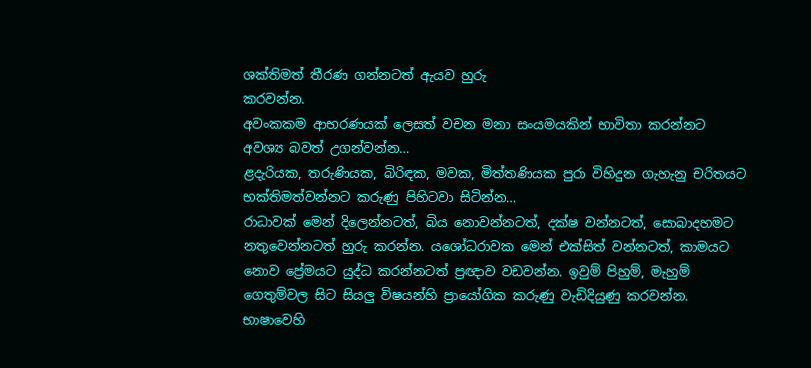ශක්තිමත් තීරණ ගන්නටත් ඇයව හුරු
කරවන්න.
අවංකකම ආභරණයක් ලෙසත් වචන මනා සංයමයකින් භාවිතා කරන්නට
අවශ්‍ය බවත් උගන්වන්න…
ළදැරියක, තරුණියක, බිරිඳක, මවක, මිත්තණියක පුරා විහිදුන ගැහැනු චරිතයට
භක්තිමත්වන්නට කරුණු පිහිටවා සිටින්න…
රාධාවක් මෙන් දිලෙන්නටත්, බිය නොවන්නටත්, දක්ෂ වන්නටත්, සොබාදහමට
නතුවෙන්නටත් හුරු කරන්න. යශෝධරාවක මෙන් එක්සිත් වන්නටත්, කාමයට
නොව ප්‍රේමයට යුද්ධ කරන්නටත් ප්‍රඥාව වඩවන්න. ඉවුම් පිහුම්, මැහුම්
ගෙතුම්වල සිට සියලු විෂයන්හි ප්‍රායෝගික කරුණු වැඩිදියුණු කරවන්න.
භාෂාවෙහි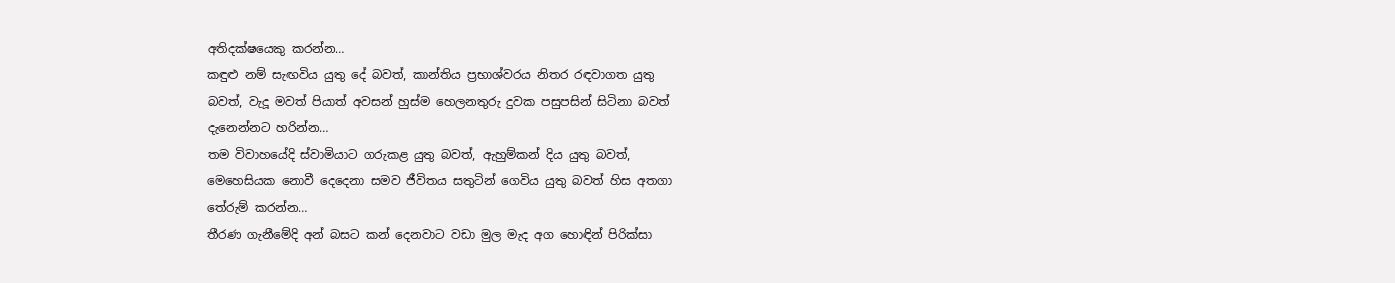අතිදක්ෂයෙකු කරන්න…
කඳුළු නම් සැඟවිය යුතු දේ බවත්, කාන්තිය ප්‍රභාශ්වරය නිතර රඳවාගත යුතු
බවත්, වැදූ මවත් පියාත් අවසන් හුස්ම හෙලනතුරු දුවක පසුපසින් සිටිනා බවත්
දැනෙන්නට හරින්න…
තම විවාහයේදි ස්වාමියාට ගරුකළ යුතු බවත්, ඇහුම්කන් දිය යුතු බවත්,
මෙහෙසියක නොවී දෙදෙනා සමව ජීවිතය සතුටින් ගෙවිය යුතු බවත් හිස අතගා
තේරුම් කරන්න…
තීරණ ගැනීමේදි අන් බසට කන් දෙනවාට වඩා මුල මැද අග හොඳින් පිරික්සා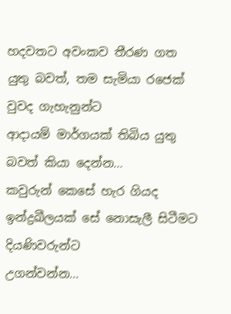හදවතට අවංකව තීරණ ගත යුතු බවත්, තම සැමියා රජෙක් වුවද ගැහැනුන්ට
ආදායම් මාර්ගයක් තිබිය යුතු බවත් කියා දෙන්න…
කවුරුන් කෙසේ හැර ගියද ඉන්ද්‍රඛීලයක් සේ නොසැලී සිටීමට දියණිවරුන්ට
උගන්වන්න…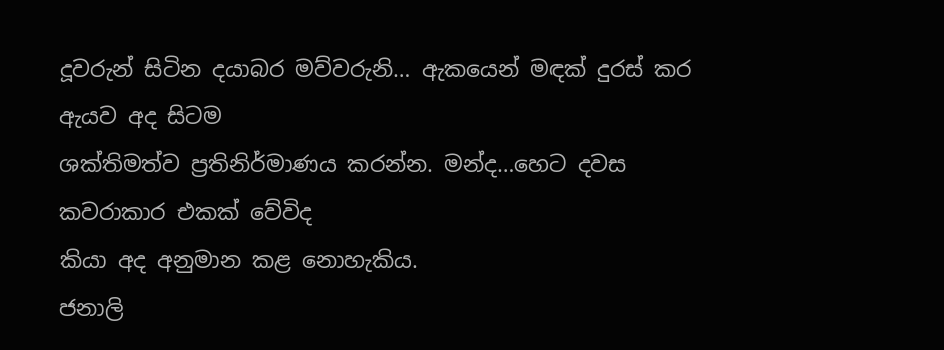දූවරුන් සිටින දයාබර මව්වරුනි… ඇකයෙන් මඳක් දුරස් කර ඇයව අද සිටම
ශක්තිමත්ව ප්‍රතිනිර්මාණය කරන්න. මන්ද…හෙට දවස කවරාකාර එකක් වේවිද
කියා අද අනුමාන කළ නොහැකිය.
ජනාලි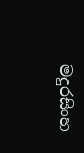මදුරසිංහ